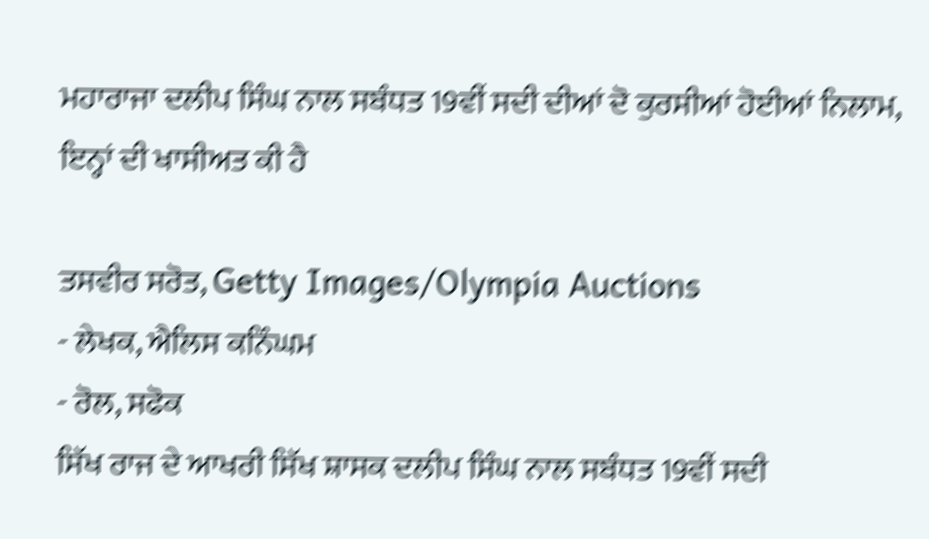ਮਹਾਰਾਜਾ ਦਲੀਪ ਸਿੰਘ ਨਾਲ ਸਬੰਧਤ 19ਵੀਂ ਸਦੀ ਦੀਆਂ ਦੋ ਕੁਰਸੀਆਂ ਹੋਈਆਂ ਨਿਲਾਮ, ਇਨ੍ਹਾਂ ਦੀ ਖਾਸੀਅਤ ਕੀ ਹੈ

ਤਸਵੀਰ ਸਰੋਤ, Getty Images/Olympia Auctions
- ਲੇਖਕ, ਐਲਿਸ ਕਨਿੰਘਮ
- ਰੋਲ, ਸਫੋਕ
ਸਿੱਖ ਰਾਜ ਦੇ ਆਖਰੀ ਸਿੱਖ ਸ਼ਾਸਕ ਦਲੀਪ ਸਿੰਘ ਨਾਲ ਸਬੰਧਤ 19ਵੀਂ ਸਦੀ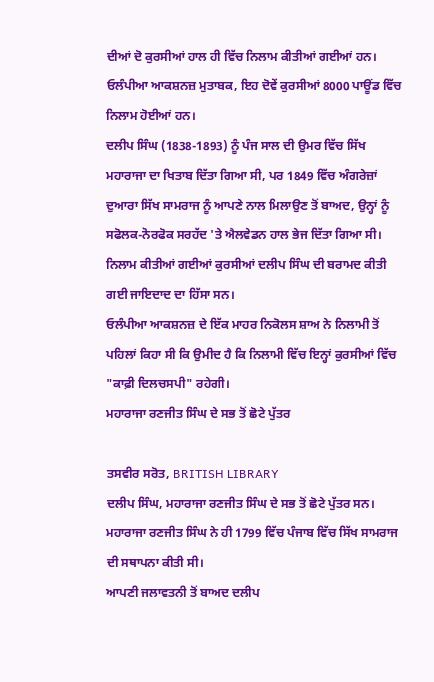ਦੀਆਂ ਦੋ ਕੁਰਸੀਆਂ ਹਾਲ ਹੀ ਵਿੱਚ ਨਿਲਾਮ ਕੀਤੀਆਂ ਗਈਆਂ ਹਨ।
ਓਲੰਪੀਆ ਆਕਸ਼ਨਜ਼ ਮੁਤਾਬਕ, ਇਹ ਦੋਵੇਂ ਕੁਰਸੀਆਂ 8000 ਪਾਊਂਡ ਵਿੱਚ ਨਿਲਾਮ ਹੋਈਆਂ ਹਨ।
ਦਲੀਪ ਸਿੰਘ (1838-1893) ਨੂੰ ਪੰਜ ਸਾਲ ਦੀ ਉਮਰ ਵਿੱਚ ਸਿੱਖ ਮਹਾਰਾਜਾ ਦਾ ਖਿਤਾਬ ਦਿੱਤਾ ਗਿਆ ਸੀ, ਪਰ 1849 ਵਿੱਚ ਅੰਗਰੇਜ਼ਾਂ ਦੁਆਰਾ ਸਿੱਖ ਸਾਮਰਾਜ ਨੂੰ ਆਪਣੇ ਨਾਲ ਮਿਲਾਉਣ ਤੋਂ ਬਾਅਦ, ਉਨ੍ਹਾਂ ਨੂੰ ਸਫੋਲਕ-ਨੋਰਫੋਕ ਸਰਹੱਦ 'ਤੇ ਐਲਵੇਡਨ ਹਾਲ ਭੇਜ ਦਿੱਤਾ ਗਿਆ ਸੀ।
ਨਿਲਾਮ ਕੀਤੀਆਂ ਗਈਆਂ ਕੁਰਸੀਆਂ ਦਲੀਪ ਸਿੰਘ ਦੀ ਬਰਾਮਦ ਕੀਤੀ ਗਈ ਜਾਇਦਾਦ ਦਾ ਹਿੱਸਾ ਸਨ।
ਓਲੰਪੀਆ ਆਕਸ਼ਨਜ਼ ਦੇ ਇੱਕ ਮਾਹਰ ਨਿਕੋਲਸ ਸ਼ਾਅ ਨੇ ਨਿਲਾਮੀ ਤੋਂ ਪਹਿਲਾਂ ਕਿਹਾ ਸੀ ਕਿ ਉਮੀਦ ਹੈ ਕਿ ਨਿਲਾਮੀ ਵਿੱਚ ਇਨ੍ਹਾਂ ਕੁਰਸੀਆਂ ਵਿੱਚ "ਕਾਫ਼ੀ ਦਿਲਚਸਪੀ" ਰਹੇਗੀ।
ਮਹਾਰਾਜਾ ਰਣਜੀਤ ਸਿੰਘ ਦੇ ਸਭ ਤੋਂ ਛੋਟੇ ਪੁੱਤਰ

ਤਸਵੀਰ ਸਰੋਤ, BRITISH LIBRARY
ਦਲੀਪ ਸਿੰਘ, ਮਹਾਰਾਜਾ ਰਣਜੀਤ ਸਿੰਘ ਦੇ ਸਭ ਤੋਂ ਛੋਟੇ ਪੁੱਤਰ ਸਨ। ਮਹਾਰਾਜਾ ਰਣਜੀਤ ਸਿੰਘ ਨੇ ਹੀ 1799 ਵਿੱਚ ਪੰਜਾਬ ਵਿੱਚ ਸਿੱਖ ਸਾਮਰਾਜ ਦੀ ਸਥਾਪਨਾ ਕੀਤੀ ਸੀ।
ਆਪਣੀ ਜਲਾਵਤਨੀ ਤੋਂ ਬਾਅਦ ਦਲੀਪ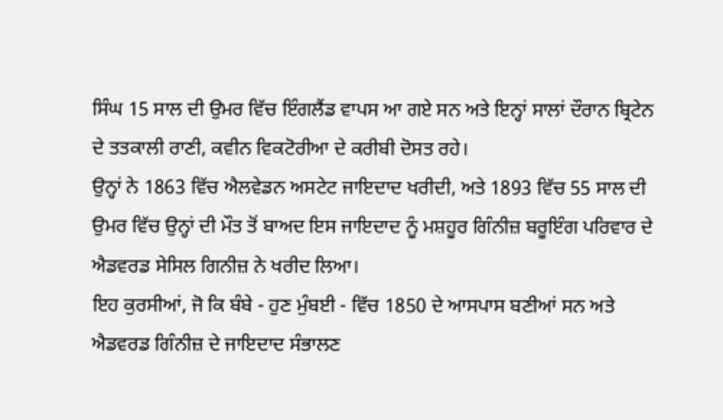ਸਿੰਘ 15 ਸਾਲ ਦੀ ਉਮਰ ਵਿੱਚ ਇੰਗਲੈਂਡ ਵਾਪਸ ਆ ਗਏ ਸਨ ਅਤੇ ਇਨ੍ਹਾਂ ਸਾਲਾਂ ਦੌਰਾਨ ਬ੍ਰਿਟੇਨ ਦੇ ਤਤਕਾਲੀ ਰਾਣੀ, ਕਵੀਨ ਵਿਕਟੋਰੀਆ ਦੇ ਕਰੀਬੀ ਦੋਸਤ ਰਹੇ।
ਉਨ੍ਹਾਂ ਨੇ 1863 ਵਿੱਚ ਐਲਵੇਡਨ ਅਸਟੇਟ ਜਾਇਦਾਦ ਖਰੀਦੀ, ਅਤੇ 1893 ਵਿੱਚ 55 ਸਾਲ ਦੀ ਉਮਰ ਵਿੱਚ ਉਨ੍ਹਾਂ ਦੀ ਮੌਤ ਤੋਂ ਬਾਅਦ ਇਸ ਜਾਇਦਾਦ ਨੂੰ ਮਸ਼ਹੂਰ ਗਿੰਨੀਜ਼ ਬਰੂਇੰਗ ਪਰਿਵਾਰ ਦੇ ਐਡਵਰਡ ਸੇਸਿਲ ਗਿਨੀਜ਼ ਨੇ ਖਰੀਦ ਲਿਆ।
ਇਹ ਕੁਰਸੀਆਂ, ਜੋ ਕਿ ਬੰਬੇ - ਹੁਣ ਮੁੰਬਈ - ਵਿੱਚ 1850 ਦੇ ਆਸਪਾਸ ਬਣੀਆਂ ਸਨ ਅਤੇ ਐਡਵਰਡ ਗਿੰਨੀਜ਼ ਦੇ ਜਾਇਦਾਦ ਸੰਭਾਲਣ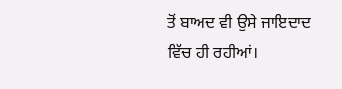ਤੋਂ ਬਾਅਦ ਵੀ ਉਸੇ ਜਾਇਦਾਦ ਵਿੱਚ ਹੀ ਰਹੀਆਂ।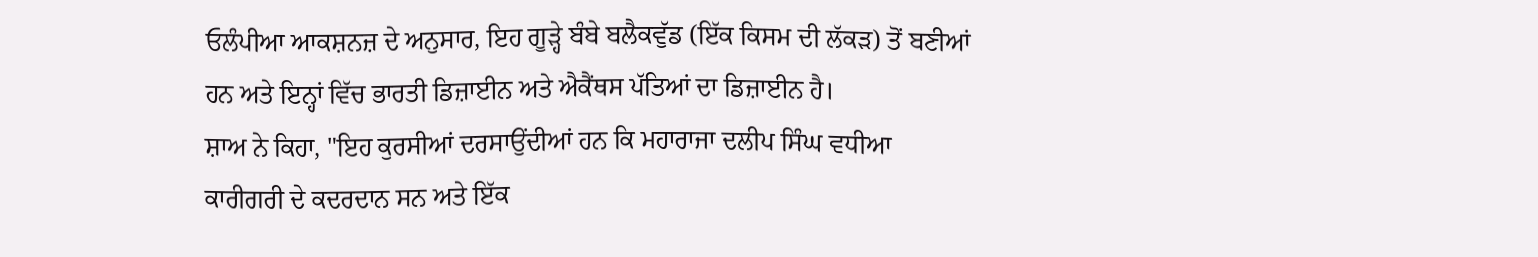ਓਲੰਪੀਆ ਆਕਸ਼ਨਜ਼ ਦੇ ਅਨੁਸਾਰ, ਇਹ ਗੂੜ੍ਹੇ ਬੰਬੇ ਬਲੈਕਵੁੱਡ (ਇੱਕ ਕਿਸਮ ਦੀ ਲੱਕੜ) ਤੋਂ ਬਣੀਆਂ ਹਨ ਅਤੇ ਇਨ੍ਹਾਂ ਵਿੱਚ ਭਾਰਤੀ ਡਿਜ਼ਾਈਨ ਅਤੇ ਐਕੈਂਥਸ ਪੱਤਿਆਂ ਦਾ ਡਿਜ਼ਾਈਨ ਹੈ।
ਸ਼ਾਅ ਨੇ ਕਿਹਾ, "ਇਹ ਕੁਰਸੀਆਂ ਦਰਸਾਉਂਦੀਆਂ ਹਨ ਕਿ ਮਹਾਰਾਜਾ ਦਲੀਪ ਸਿੰਘ ਵਧੀਆ ਕਾਰੀਗਰੀ ਦੇ ਕਦਰਦਾਨ ਸਨ ਅਤੇ ਇੱਕ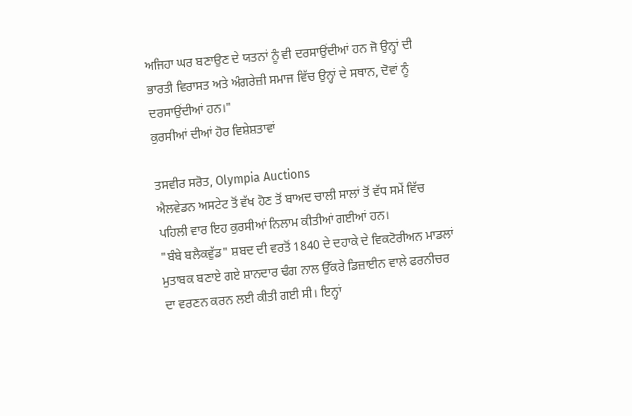ਅਜਿਹਾ ਘਰ ਬਣਾਉਣ ਦੇ ਯਤਨਾਂ ਨੂੰ ਵੀ ਦਰਸਾਉਂਦੀਆਂ ਹਨ ਜੋ ਉਨ੍ਹਾਂ ਦੀ ਭਾਰਤੀ ਵਿਰਾਸਤ ਅਤੇ ਅੰਗਰੇਜ਼ੀ ਸਮਾਜ ਵਿੱਚ ਉਨ੍ਹਾਂ ਦੇ ਸਥਾਨ, ਦੋਵਾਂ ਨੂੰ ਦਰਸਾਉਂਦੀਆਂ ਹਨ।"
ਕੁਰਸੀਆਂ ਦੀਆਂ ਹੋਰ ਵਿਸ਼ੇਸ਼ਤਾਵਾਂ

ਤਸਵੀਰ ਸਰੋਤ, Olympia Auctions
ਐਲਵੇਡਨ ਅਸਟੇਟ ਤੋਂ ਵੱਖ ਹੋਣ ਤੋਂ ਬਾਅਦ ਚਾਲੀ ਸਾਲਾਂ ਤੋਂ ਵੱਧ ਸਮੇਂ ਵਿੱਚ ਪਹਿਲੀ ਵਾਰ ਇਹ ਕੁਰਸੀਆਂ ਨਿਲਾਮ ਕੀਤੀਆਂ ਗਈਆਂ ਹਨ।
"ਬੰਬੇ ਬਲੈਕਵੁੱਡ" ਸ਼ਬਦ ਦੀ ਵਰਤੋਂ 1840 ਦੇ ਦਹਾਕੇ ਦੇ ਵਿਕਟੋਰੀਅਨ ਮਾਡਲਾਂ ਮੁਤਾਬਕ ਬਣਾਏ ਗਏ ਸ਼ਾਨਦਾਰ ਢੰਗ ਨਾਲ ਉੱਕਰੇ ਡਿਜ਼ਾਈਨ ਵਾਲੇ ਫਰਨੀਚਰ ਦਾ ਵਰਣਨ ਕਰਨ ਲਈ ਕੀਤੀ ਗਈ ਸੀ। ਇਨ੍ਹਾਂ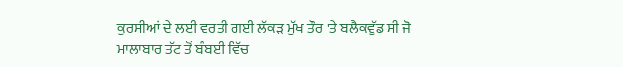ਕੁਰਸੀਆਂ ਦੇ ਲਈ ਵਰਤੀ ਗਈ ਲੱਕੜ ਮੁੱਖ ਤੌਰ 'ਤੇ ਬਲੈਕਵੁੱਡ ਸੀ ਜੋ ਮਾਲਾਬਾਰ ਤੱਟ ਤੋਂ ਬੰਬਈ ਵਿੱਚ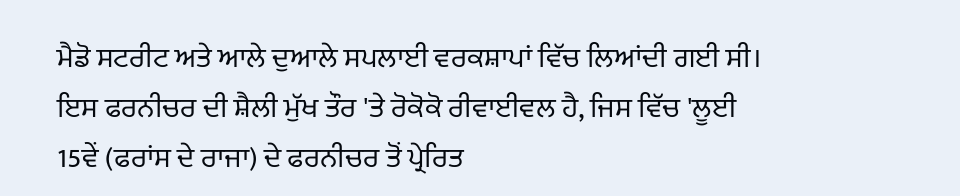ਮੈਡੋ ਸਟਰੀਟ ਅਤੇ ਆਲੇ ਦੁਆਲੇ ਸਪਲਾਈ ਵਰਕਸ਼ਾਪਾਂ ਵਿੱਚ ਲਿਆਂਦੀ ਗਈ ਸੀ।
ਇਸ ਫਰਨੀਚਰ ਦੀ ਸ਼ੈਲੀ ਮੁੱਖ ਤੌਰ 'ਤੇ ਰੋਕੋਕੋ ਰੀਵਾਈਵਲ ਹੈ, ਜਿਸ ਵਿੱਚ 'ਲੂਈ 15ਵੇਂ (ਫਰਾਂਸ ਦੇ ਰਾਜਾ) ਦੇ ਫਰਨੀਚਰ ਤੋਂ ਪ੍ਰੇਰਿਤ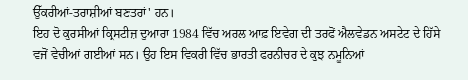ਉੱਕਰੀਆਂ-ਤਰਾਸ਼ੀਆਂ ਬਣਤਰਾਂ' ਹਨ।
ਇਹ ਦੋ ਕੁਰਸੀਆਂ ਕ੍ਰਿਸਟੀਜ਼ ਦੁਆਰਾ 1984 ਵਿੱਚ ਅਰਲ ਆਫ਼ ਇਵੇਗ ਦੀ ਤਰਫੋਂ ਐਲਵੇਡਨ ਅਸਟੇਟ ਦੇ ਹਿੱਸੇ ਵਜੋਂ ਵੇਚੀਆਂ ਗਈਆਂ ਸਨ। ਉਹ ਇਸ ਵਿਕਰੀ ਵਿੱਚ ਭਾਰਤੀ ਫਰਨੀਚਰ ਦੇ ਕੁਝ ਨਮੂਨਿਆਂ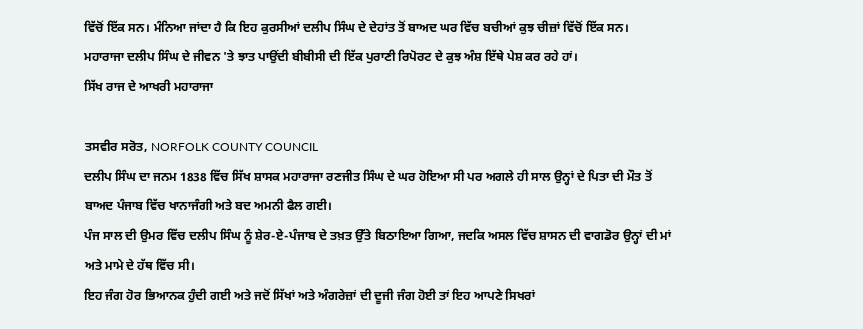ਵਿੱਚੋਂ ਇੱਕ ਸਨ। ਮੰਨਿਆ ਜਾਂਦਾ ਹੈ ਕਿ ਇਹ ਕੁਰਸੀਆਂ ਦਲੀਪ ਸਿੰਘ ਦੇ ਦੇਹਾਂਤ ਤੋਂ ਬਾਅਦ ਘਰ ਵਿੱਚ ਬਚੀਆਂ ਕੁਝ ਚੀਜ਼ਾਂ ਵਿੱਚੋਂ ਇੱਕ ਸਨ।
ਮਹਾਰਾਜਾ ਦਲੀਪ ਸਿੰਘ ਦੇ ਜੀਵਨ 'ਤੇ ਝਾਤ ਪਾਉਂਦੀ ਬੀਬੀਸੀ ਦੀ ਇੱਕ ਪੁਰਾਣੀ ਰਿਪੋਰਟ ਦੇ ਕੁਝ ਅੰਸ਼ ਇੱਥੇ ਪੇਸ਼ ਕਰ ਰਹੇ ਹਾਂ।
ਸਿੱਖ ਰਾਜ ਦੇ ਆਖਰੀ ਮਹਾਰਾਜਾ

ਤਸਵੀਰ ਸਰੋਤ, NORFOLK COUNTY COUNCIL
ਦਲੀਪ ਸਿੰਘ ਦਾ ਜਨਮ 1838 ਵਿੱਚ ਸਿੱਖ ਸ਼ਾਸਕ ਮਹਾਰਾਜਾ ਰਣਜੀਤ ਸਿੰਘ ਦੇ ਘਰ ਹੋਇਆ ਸੀ ਪਰ ਅਗਲੇ ਹੀ ਸਾਲ ਉਨ੍ਹਾਂ ਦੇ ਪਿਤਾ ਦੀ ਮੌਤ ਤੋਂ ਬਾਅਦ ਪੰਜਾਬ ਵਿੱਚ ਖਾਨਾਜੰਗੀ ਅਤੇ ਬਦ ਅਮਨੀ ਫੈਲ ਗਈ।
ਪੰਜ ਸਾਲ ਦੀ ਉਮਰ ਵਿੱਚ ਦਲੀਪ ਸਿੰਘ ਨੂੰ ਸ਼ੇਰ-ਏ-ਪੰਜਾਬ ਦੇ ਤਖ਼ਤ ਉੱਤੇ ਬਿਠਾਇਆ ਗਿਆ, ਜਦਕਿ ਅਸਲ ਵਿੱਚ ਸ਼ਾਸਨ ਦੀ ਵਾਗਡੋਰ ਉਨ੍ਹਾਂ ਦੀ ਮਾਂ ਅਤੇ ਮਾਮੇ ਦੇ ਹੱਥ ਵਿੱਚ ਸੀ।
ਇਹ ਜੰਗ ਹੋਰ ਭਿਆਨਕ ਹੁੰਦੀ ਗਈ ਅਤੇ ਜਦੋਂ ਸਿੱਖਾਂ ਅਤੇ ਅੰਗਰੇਜ਼ਾਂ ਦੀ ਦੂਜੀ ਜੰਗ ਹੋਈ ਤਾਂ ਇਹ ਆਪਣੇ ਸਿਖਰਾਂ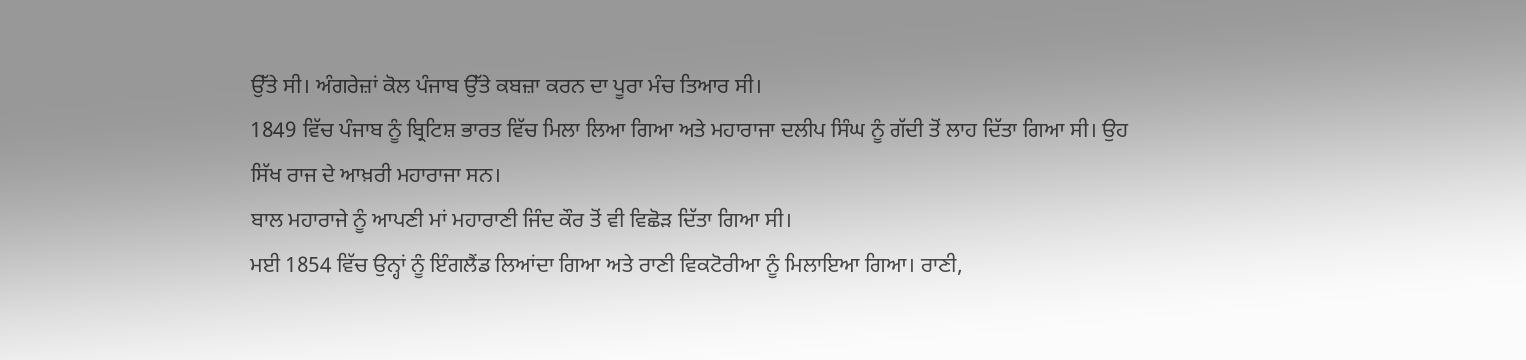ਉੱਤੇ ਸੀ। ਅੰਗਰੇਜ਼ਾਂ ਕੋਲ ਪੰਜਾਬ ਉੱਤੇ ਕਬਜ਼ਾ ਕਰਨ ਦਾ ਪੂਰਾ ਮੰਚ ਤਿਆਰ ਸੀ।
1849 ਵਿੱਚ ਪੰਜਾਬ ਨੂੰ ਬ੍ਰਿਟਿਸ਼ ਭਾਰਤ ਵਿੱਚ ਮਿਲਾ ਲਿਆ ਗਿਆ ਅਤੇ ਮਹਾਰਾਜਾ ਦਲੀਪ ਸਿੰਘ ਨੂੰ ਗੱਦੀ ਤੋਂ ਲਾਹ ਦਿੱਤਾ ਗਿਆ ਸੀ। ਉਹ ਸਿੱਖ ਰਾਜ ਦੇ ਆਖ਼ਰੀ ਮਹਾਰਾਜਾ ਸਨ।
ਬਾਲ ਮਹਾਰਾਜੇ ਨੂੰ ਆਪਣੀ ਮਾਂ ਮਹਾਰਾਣੀ ਜਿੰਦ ਕੌਰ ਤੋਂ ਵੀ ਵਿਛੋੜ ਦਿੱਤਾ ਗਿਆ ਸੀ।
ਮਈ 1854 ਵਿੱਚ ਉਨ੍ਹਾਂ ਨੂੰ ਇੰਗਲੈਂਡ ਲਿਆਂਦਾ ਗਿਆ ਅਤੇ ਰਾਣੀ ਵਿਕਟੋਰੀਆ ਨੂੰ ਮਿਲਾਇਆ ਗਿਆ। ਰਾਣੀ,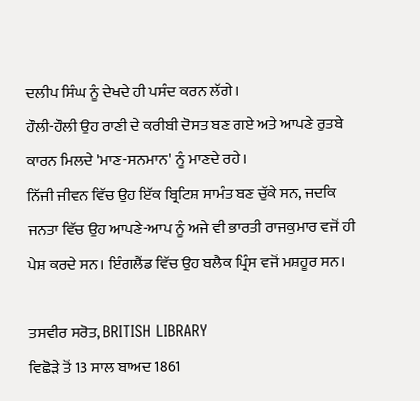ਦਲੀਪ ਸਿੰਘ ਨੂੰ ਦੇਖਦੇ ਹੀ ਪਸੰਦ ਕਰਨ ਲੱਗੇ।
ਹੌਲੀ-ਹੌਲੀ ਉਹ ਰਾਣੀ ਦੇ ਕਰੀਬੀ ਦੋਸਤ ਬਣ ਗਏ ਅਤੇ ਆਪਣੇ ਰੁਤਬੇ ਕਾਰਨ ਮਿਲਦੇ 'ਮਾਣ-ਸਨਮਾਨ' ਨੂੰ ਮਾਣਦੇ ਰਹੇ।
ਨਿੱਜੀ ਜੀਵਨ ਵਿੱਚ ਉਹ ਇੱਕ ਬ੍ਰਿਟਿਸ਼ ਸਾਮੰਤ ਬਣ ਚੁੱਕੇ ਸਨ, ਜਦਕਿ ਜਨਤਾ ਵਿੱਚ ਉਹ ਆਪਣੇ-ਆਪ ਨੂੰ ਅਜੇ ਵੀ ਭਾਰਤੀ ਰਾਜਕੁਮਾਰ ਵਜੋਂ ਹੀ ਪੇਸ਼ ਕਰਦੇ ਸਨ। ਇੰਗਲੈਂਡ ਵਿੱਚ ਉਹ ਬਲੈਕ ਪ੍ਰਿੰਸ ਵਜੋਂ ਮਸ਼ਹੂਰ ਸਨ।

ਤਸਵੀਰ ਸਰੋਤ, BRITISH LIBRARY
ਵਿਛੋੜੇ ਤੋਂ 13 ਸਾਲ ਬਾਅਦ 1861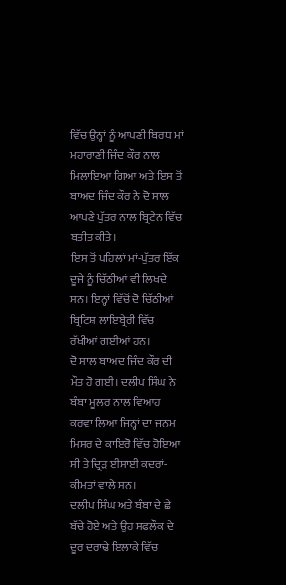ਵਿੱਚ ਉਨ੍ਹਾਂ ਨੂੰ ਆਪਣੀ ਬਿਰਧ ਮਾਂ ਮਹਾਰਾਣੀ ਜਿੰਦ ਕੌਰ ਨਾਲ ਮਿਲਾਇਆ ਗਿਆ ਅਤੇ ਇਸ ਤੋਂ ਬਾਅਦ ਜਿੰਦ ਕੌਰ ਨੇ ਦੋ ਸਾਲ ਆਪਣੇ ਪੁੱਤਰ ਨਾਲ ਬ੍ਰਿਟੇਨ ਵਿੱਚ ਬਤੀਤ ਕੀਤੇ।
ਇਸ ਤੋਂ ਪਹਿਲਾਂ ਮਾਂ-ਪੁੱਤਰ ਇੱਕ ਦੂਜੇ ਨੂੰ ਚਿੱਠੀਆਂ ਵੀ ਲਿਖਦੇ ਸਨ। ਇਨ੍ਹਾਂ ਵਿੱਚੋਂ ਦੋ ਚਿੱਠੀਆਂ ਬ੍ਰਿਟਿਸ਼ ਲਾਇਬ੍ਰੇਰੀ ਵਿੱਚ ਰੱਖੀਆਂ ਗਈਆਂ ਹਨ।
ਦੋ ਸਾਲ ਬਾਅਦ ਜਿੰਦ ਕੌਰ ਦੀ ਮੌਤ ਹੋ ਗਈ। ਦਲੀਪ ਸਿੰਘ ਨੇ ਬੰਬਾ ਮੂਲਰ ਨਾਲ ਵਿਆਹ ਕਰਵਾ ਲਿਆ ਜਿਨ੍ਹਾਂ ਦਾ ਜਨਮ ਮਿਸਰ ਦੇ ਕਾਇਰੋ ਵਿੱਚ ਹੋਇਆ ਸੀ ਤੇ ਦ੍ਰਿੜ ਈਸਾਈ ਕਦਰਾਂ-ਕੀਮਤਾਂ ਵਾਲੇ ਸਨ।
ਦਲੀਪ ਸਿੰਘ ਅਤੇ ਬੰਬਾ ਦੇ ਛੇ ਬੱਚੇ ਹੋਏ ਅਤੇ ਉਹ ਸਫਲੌਕ ਦੇ ਦੂਰ ਦਰਾਢੇ ਇਲਾਕੇ ਵਿੱਚ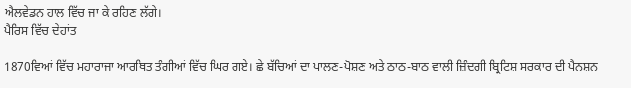ਐਲਵੇਡਨ ਹਾਲ ਵਿੱਚ ਜਾ ਕੇ ਰਹਿਣ ਲੱਗੇ।
ਪੈਰਿਸ ਵਿੱਚ ਦੇਹਾਂਤ

1870ਵਿਆਂ ਵਿੱਚ ਮਹਾਰਾਜਾ ਆਰਥਿਤ ਤੰਗੀਆਂ ਵਿੱਚ ਘਿਰ ਗਏ। ਛੇ ਬੱਚਿਆਂ ਦਾ ਪਾਲਣ-ਪੋਸ਼ਣ ਅਤੇ ਠਾਠ-ਬਾਠ ਵਾਲੀ ਜ਼ਿੰਦਗੀ ਬ੍ਰਿਟਿਸ਼ ਸਰਕਾਰ ਦੀ ਪੈਨਸ਼ਨ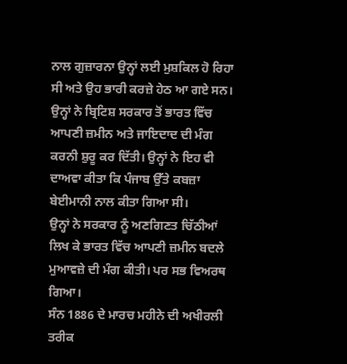ਨਾਲ ਗੁਜ਼ਾਰਨਾ ਉਨ੍ਹਾਂ ਲਈ ਮੁਸ਼ਕਿਲ ਹੋ ਰਿਹਾ ਸੀ ਅਤੇ ਉਹ ਭਾਰੀ ਕਰਜ਼ੇ ਹੇਠ ਆ ਗਏ ਸਨ।
ਉਨ੍ਹਾਂ ਨੇ ਬ੍ਰਿਟਿਸ਼ ਸਰਕਾਰ ਤੋਂ ਭਾਰਤ ਵਿੱਚ ਆਪਣੀ ਜ਼ਮੀਨ ਅਤੇ ਜਾਇਦਾਦ ਦੀ ਮੰਗ ਕਰਨੀ ਸ਼ੁਰੂ ਕਰ ਦਿੱਤੀ। ਉਨ੍ਹਾਂ ਨੇ ਇਹ ਵੀ ਦਾਅਵਾ ਕੀਤਾ ਕਿ ਪੰਜਾਬ ਉੱਤੇ ਕਬਜ਼ਾ ਬੇਈਮਾਨੀ ਨਾਲ ਕੀਤਾ ਗਿਆ ਸੀ।
ਉਨ੍ਹਾਂ ਨੇ ਸਰਕਾਰ ਨੂੰ ਅਣਗਿਣਤ ਚਿੱਠੀਆਂ ਲਿਖ ਕੇ ਭਾਰਤ ਵਿੱਚ ਆਪਣੀ ਜ਼ਮੀਨ ਬਦਲੇ ਮੁਆਵਜ਼ੇ ਦੀ ਮੰਗ ਕੀਤੀ। ਪਰ ਸਭ ਵਿਅਰਥ ਗਿਆ।
ਸੰਨ 1886 ਦੇ ਮਾਰਚ ਮਹੀਨੇ ਦੀ ਅਖੀਰਲੀ ਤਰੀਕ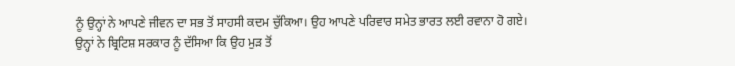ਨੂੰ ਉਨ੍ਹਾਂ ਨੇ ਆਪਣੇ ਜੀਵਨ ਦਾ ਸਭ ਤੋਂ ਸਾਹਸੀ ਕਦਮ ਚੁੱਕਿਆ। ਉਹ ਆਪਣੇ ਪਰਿਵਾਰ ਸਮੇਤ ਭਾਰਤ ਲਈ ਰਵਾਨਾ ਹੋ ਗਏ।
ਉਨ੍ਹਾਂ ਨੇ ਬ੍ਰਿਟਿਸ਼ ਸਰਕਾਰ ਨੂੰ ਦੱਸਿਆ ਕਿ ਉਹ ਮੁੜ ਤੋਂ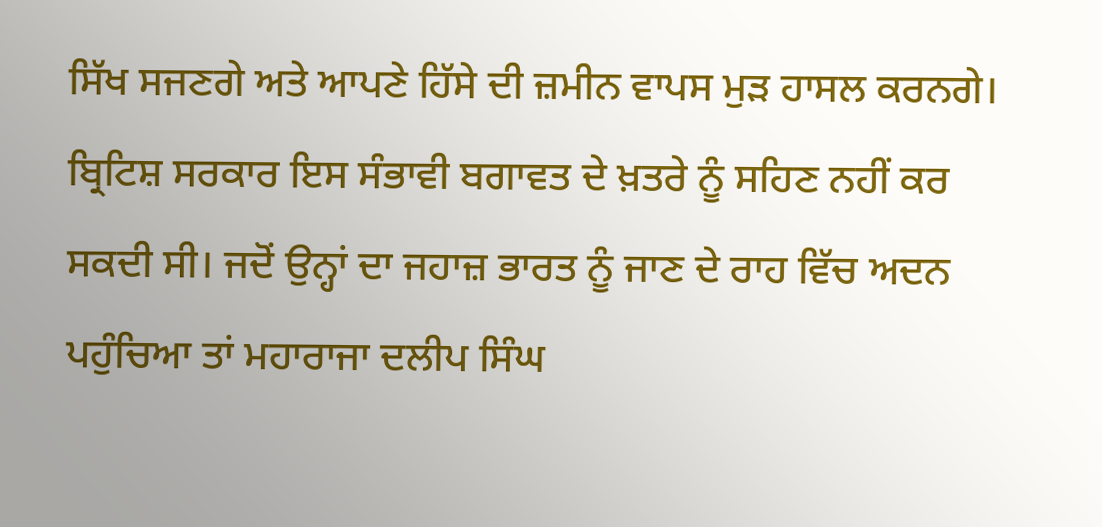ਸਿੱਖ ਸਜਣਗੇ ਅਤੇ ਆਪਣੇ ਹਿੱਸੇ ਦੀ ਜ਼ਮੀਨ ਵਾਪਸ ਮੁੜ ਹਾਸਲ ਕਰਨਗੇ।
ਬ੍ਰਿਟਿਸ਼ ਸਰਕਾਰ ਇਸ ਸੰਭਾਵੀ ਬਗਾਵਤ ਦੇ ਖ਼ਤਰੇ ਨੂੰ ਸਹਿਣ ਨਹੀਂ ਕਰ ਸਕਦੀ ਸੀ। ਜਦੋਂ ਉਨ੍ਹਾਂ ਦਾ ਜਹਾਜ਼ ਭਾਰਤ ਨੂੰ ਜਾਣ ਦੇ ਰਾਹ ਵਿੱਚ ਅਦਨ ਪਹੁੰਚਿਆ ਤਾਂ ਮਹਾਰਾਜਾ ਦਲੀਪ ਸਿੰਘ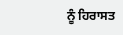ਨੂੰ ਹਿਰਾਸਤ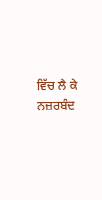ਵਿੱਚ ਲੈ ਕੇ ਨਜ਼ਰਬੰਦ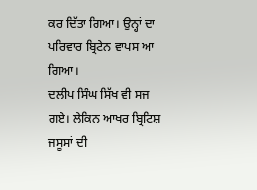ਕਰ ਦਿੱਤਾ ਗਿਆ। ਉਨ੍ਹਾਂ ਦਾ ਪਰਿਵਾਰ ਬ੍ਰਿਟੇਨ ਵਾਪਸ ਆ ਗਿਆ।
ਦਲੀਪ ਸਿੰਘ ਸਿੱਖ ਵੀ ਸਜ ਗਏ। ਲੇਕਿਨ ਆਖਰ ਬ੍ਰਿਟਿਸ਼ ਜਸੂਸਾਂ ਦੀ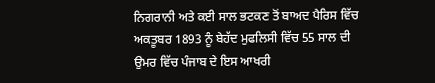ਨਿਗਰਾਨੀ ਅਤੇ ਕਈ ਸਾਲ ਭਟਕਣ ਤੋਂ ਬਾਅਦ ਪੈਰਿਸ ਵਿੱਚ ਅਕਤੂਬਰ 1893 ਨੂੰ ਬੇਹੱਦ ਮੁਫਲਿਸੀ ਵਿੱਚ 55 ਸਾਲ ਦੀ ਉਮਰ ਵਿੱਚ ਪੰਜਾਬ ਦੇ ਇਸ ਆਖਰੀ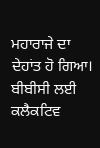ਮਹਾਰਾਜੇ ਦਾ ਦੇਹਾਂਤ ਹੋ ਗਿਆ।
ਬੀਬੀਸੀ ਲਈ ਕਲੈਕਟਿਵ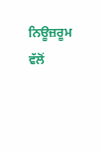ਨਿਊਜ਼ਰੂਮ ਵੱਲੋਂ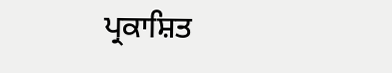ਪ੍ਰਕਾਸ਼ਿਤ